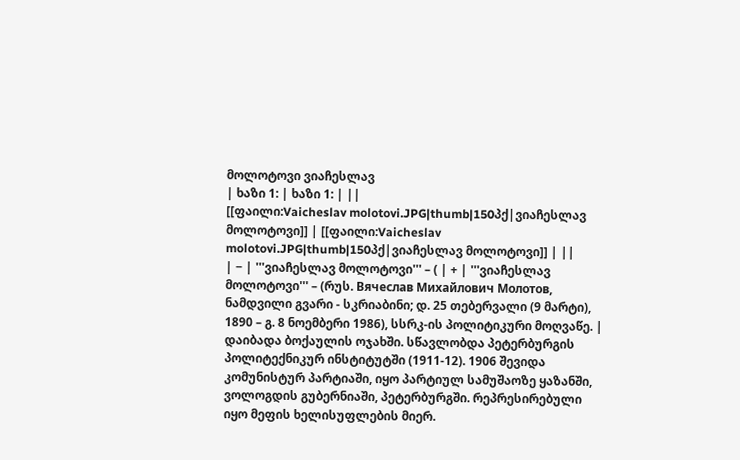მოლოტოვი ვიაჩესლავ
| ხაზი 1: | ხაზი 1: | ||
[[ფაილი:Vaicheslav molotovi.JPG|thumb|150პქ|ვიაჩესლავ მოლოტოვი]] | [[ფაილი:Vaicheslav molotovi.JPG|thumb|150პქ|ვიაჩესლავ მოლოტოვი]] | ||
| − | '''ვიაჩესლავ მოლოტოვი''' – ( | + | '''ვიაჩესლავ მოლოტოვი''' – (რუს. Вячеслав Михайлович Молотов, ნამდვილი გვარი - სკრიაბინი; დ. 25 თებერვალი (9 მარტი), 1890 – გ. 8 ნოემბერი 1986), სსრკ-ის პოლიტიკური მოღვაწე. |
დაიბადა ბოქაულის ოჯახში. სწავლობდა პეტერბურგის პოლიტექნიკურ ინსტიტუტში (1911-12). 1906 შევიდა კომუნისტურ პარტიაში, იყო პარტიულ სამუშაოზე ყაზანში, ვოლოგდის გუბერნიაში, პეტერბურგში. რეპრესირებული იყო მეფის ხელისუფლების მიერ.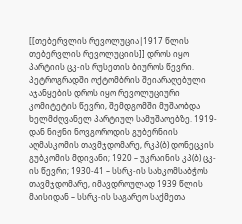[[თებერვლის რევოლუცია|1917 წლის თებერვლის რევოლუციის]] დროს იყო პარტიის ცკ-ის რუსეთის ბიუროს წევრი. პეტროგრადში ოქტომბრის შეიარაღებული აჯანყების დროს იყო რევოლუციური კომიტეტის წევრი, შემდგომში მუშაობდა ხელმძღვანელ პარტიულ სამუშაოებზე. 1919-დან ნიჟნი ნოვგოროდის გუბერნიის აღმასკომის თავმჯდომარე, რკპ(ბ) დონეცკის გუბკომის მდივანი; 1920 – უკრაინის კპ(ბ) ცკ-ის წევრი; 1930-41 – სსრკ-ის სახკომსაბჭოს თავმჯდომარე, იმავდროულად 1939 წლის მაისიდან – სსრკ-ის საგარეო საქმეთა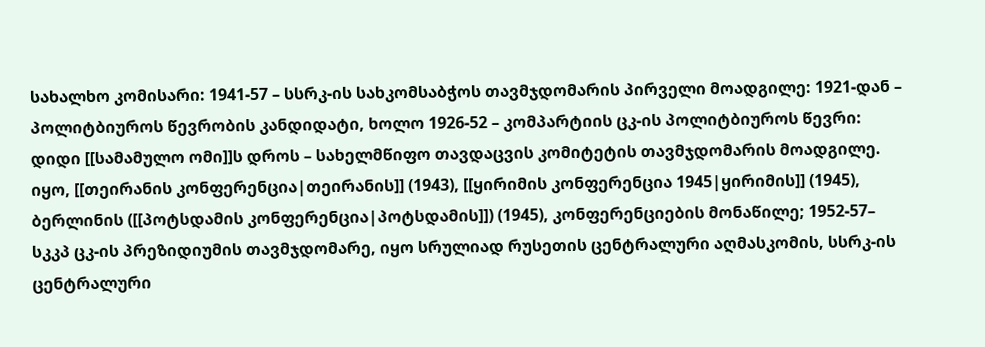სახალხო კომისარი: 1941-57 – სსრკ-ის სახკომსაბჭოს თავმჯდომარის პირველი მოადგილე: 1921-დან – პოლიტბიუროს წევრობის კანდიდატი, ხოლო 1926-52 – კომპარტიის ცკ-ის პოლიტბიუროს წევრი: დიდი [[სამამულო ომი]]ს დროს – სახელმწიფო თავდაცვის კომიტეტის თავმჯდომარის მოადგილე. იყო, [[თეირანის კონფერენცია|თეირანის]] (1943), [[ყირიმის კონფერენცია 1945|ყირიმის]] (1945), ბერლინის ([[პოტსდამის კონფერენცია|პოტსდამის]]) (1945), კონფერენციების მონაწილე; 1952-57– სკკპ ცკ-ის პრეზიდიუმის თავმჯდომარე, იყო სრულიად რუსეთის ცენტრალური აღმასკომის, სსრკ-ის ცენტრალური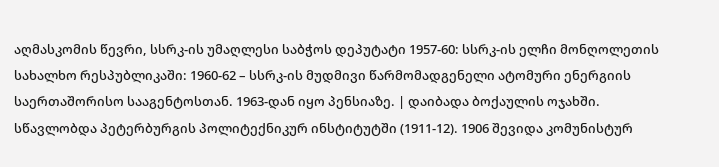აღმასკომის წევრი, სსრკ-ის უმაღლესი საბჭოს დეპუტატი 1957-60: სსრკ-ის ელჩი მონღოლეთის სახალხო რესპუბლიკაში: 1960-62 – სსრკ-ის მუდმივი წარმომადგენელი ატომური ენერგიის საერთაშორისო სააგენტოსთან. 1963-დან იყო პენსიაზე. | დაიბადა ბოქაულის ოჯახში. სწავლობდა პეტერბურგის პოლიტექნიკურ ინსტიტუტში (1911-12). 1906 შევიდა კომუნისტურ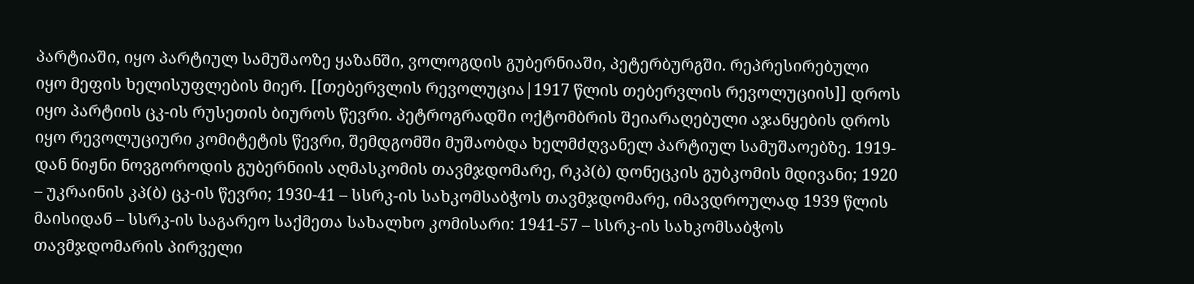პარტიაში, იყო პარტიულ სამუშაოზე ყაზანში, ვოლოგდის გუბერნიაში, პეტერბურგში. რეპრესირებული იყო მეფის ხელისუფლების მიერ. [[თებერვლის რევოლუცია|1917 წლის თებერვლის რევოლუციის]] დროს იყო პარტიის ცკ-ის რუსეთის ბიუროს წევრი. პეტროგრადში ოქტომბრის შეიარაღებული აჯანყების დროს იყო რევოლუციური კომიტეტის წევრი, შემდგომში მუშაობდა ხელმძღვანელ პარტიულ სამუშაოებზე. 1919-დან ნიჟნი ნოვგოროდის გუბერნიის აღმასკომის თავმჯდომარე, რკპ(ბ) დონეცკის გუბკომის მდივანი; 1920 – უკრაინის კპ(ბ) ცკ-ის წევრი; 1930-41 – სსრკ-ის სახკომსაბჭოს თავმჯდომარე, იმავდროულად 1939 წლის მაისიდან – სსრკ-ის საგარეო საქმეთა სახალხო კომისარი: 1941-57 – სსრკ-ის სახკომსაბჭოს თავმჯდომარის პირველი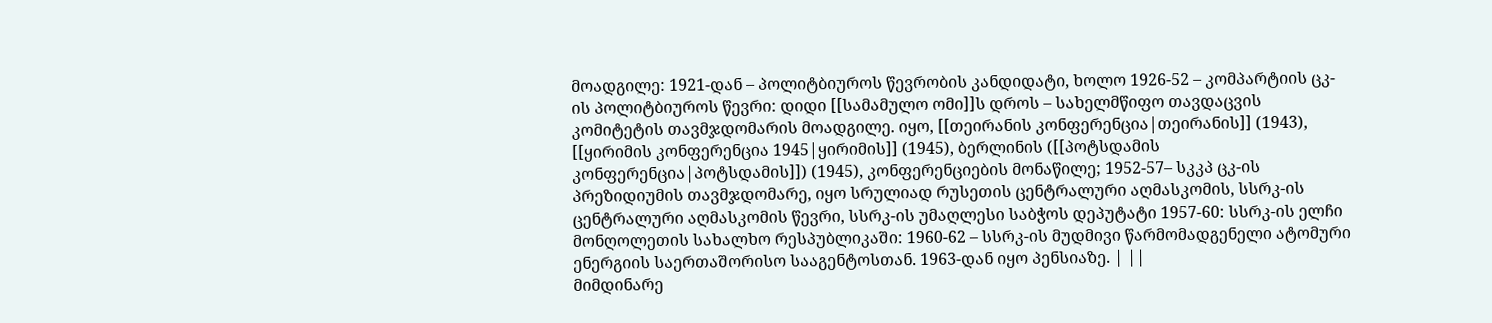მოადგილე: 1921-დან – პოლიტბიუროს წევრობის კანდიდატი, ხოლო 1926-52 – კომპარტიის ცკ-ის პოლიტბიუროს წევრი: დიდი [[სამამულო ომი]]ს დროს – სახელმწიფო თავდაცვის კომიტეტის თავმჯდომარის მოადგილე. იყო, [[თეირანის კონფერენცია|თეირანის]] (1943), [[ყირიმის კონფერენცია 1945|ყირიმის]] (1945), ბერლინის ([[პოტსდამის კონფერენცია|პოტსდამის]]) (1945), კონფერენციების მონაწილე; 1952-57– სკკპ ცკ-ის პრეზიდიუმის თავმჯდომარე, იყო სრულიად რუსეთის ცენტრალური აღმასკომის, სსრკ-ის ცენტრალური აღმასკომის წევრი, სსრკ-ის უმაღლესი საბჭოს დეპუტატი 1957-60: სსრკ-ის ელჩი მონღოლეთის სახალხო რესპუბლიკაში: 1960-62 – სსრკ-ის მუდმივი წარმომადგენელი ატომური ენერგიის საერთაშორისო სააგენტოსთან. 1963-დან იყო პენსიაზე. | ||
მიმდინარე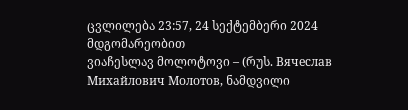ცვლილება 23:57, 24 სექტემბერი 2024 მდგომარეობით
ვიაჩესლავ მოლოტოვი – (რუს. Вячеслав Михайлович Молотов, ნამდვილი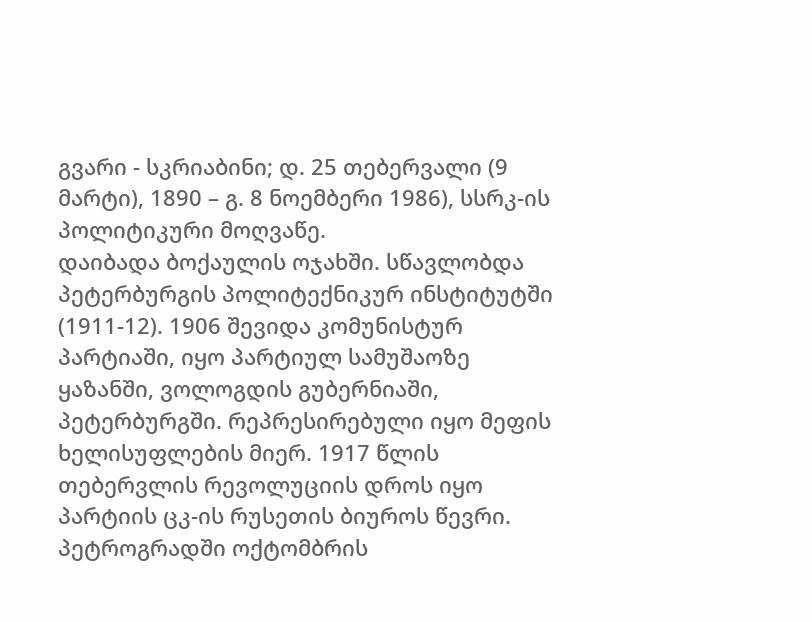გვარი - სკრიაბინი; დ. 25 თებერვალი (9 მარტი), 1890 – გ. 8 ნოემბერი 1986), სსრკ-ის პოლიტიკური მოღვაწე.
დაიბადა ბოქაულის ოჯახში. სწავლობდა პეტერბურგის პოლიტექნიკურ ინსტიტუტში (1911-12). 1906 შევიდა კომუნისტურ პარტიაში, იყო პარტიულ სამუშაოზე ყაზანში, ვოლოგდის გუბერნიაში, პეტერბურგში. რეპრესირებული იყო მეფის ხელისუფლების მიერ. 1917 წლის თებერვლის რევოლუციის დროს იყო პარტიის ცკ-ის რუსეთის ბიუროს წევრი. პეტროგრადში ოქტომბრის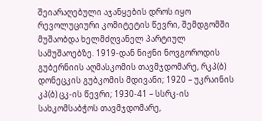შეიარაღებული აჯანყების დროს იყო რევოლუციური კომიტეტის წევრი, შემდგომში მუშაობდა ხელმძღვანელ პარტიულ სამუშაოებზე. 1919-დან ნიჟნი ნოვგოროდის გუბერნიის აღმასკომის თავმჯდომარე, რკპ(ბ) დონეცკის გუბკომის მდივანი; 1920 – უკრაინის კპ(ბ) ცკ-ის წევრი; 1930-41 – სსრკ-ის სახკომსაბჭოს თავმჯდომარე,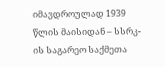იმავდროულად 1939 წლის მაისიდან – სსრკ-ის საგარეო საქმეთა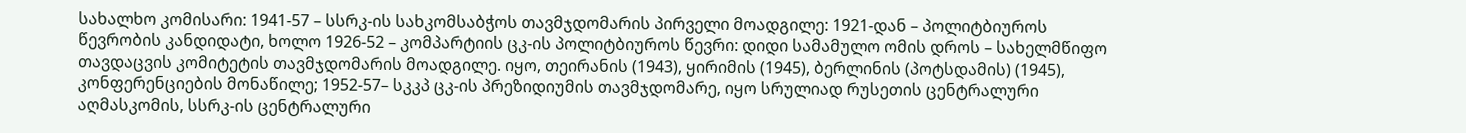სახალხო კომისარი: 1941-57 – სსრკ-ის სახკომსაბჭოს თავმჯდომარის პირველი მოადგილე: 1921-დან – პოლიტბიუროს წევრობის კანდიდატი, ხოლო 1926-52 – კომპარტიის ცკ-ის პოლიტბიუროს წევრი: დიდი სამამულო ომის დროს – სახელმწიფო თავდაცვის კომიტეტის თავმჯდომარის მოადგილე. იყო, თეირანის (1943), ყირიმის (1945), ბერლინის (პოტსდამის) (1945), კონფერენციების მონაწილე; 1952-57– სკკპ ცკ-ის პრეზიდიუმის თავმჯდომარე, იყო სრულიად რუსეთის ცენტრალური აღმასკომის, სსრკ-ის ცენტრალური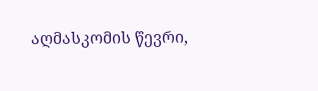აღმასკომის წევრი,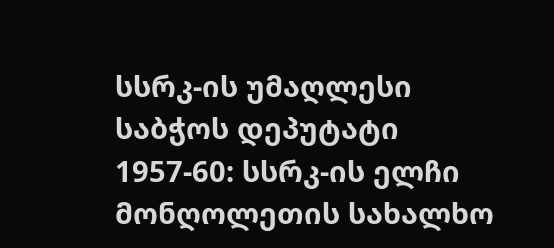სსრკ-ის უმაღლესი საბჭოს დეპუტატი 1957-60: სსრკ-ის ელჩი მონღოლეთის სახალხო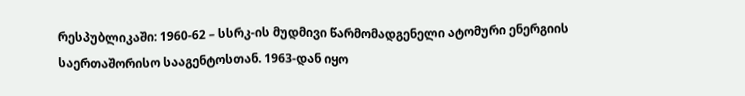რესპუბლიკაში: 1960-62 – სსრკ-ის მუდმივი წარმომადგენელი ატომური ენერგიის საერთაშორისო სააგენტოსთან. 1963-დან იყო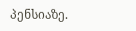პენსიაზე.